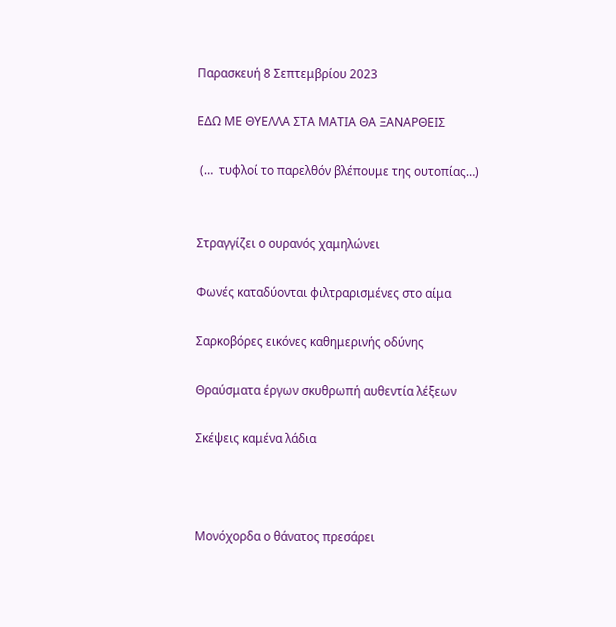Παρασκευή 8 Σεπτεμβρίου 2023

ΕΔΩ ΜΕ ΘΥΕΛΛΑ ΣΤΑ ΜΑΤΙΑ ΘΑ ΞΑΝΑΡΘΕΙΣ

 (…  τυφλοί το παρελθόν βλέπουμε της ουτοπίας…)


Στραγγίζει ο ουρανός χαμηλώνει

Φωνές καταδύονται φιλτραρισμένες στο αίμα

Σαρκοβόρες εικόνες καθημερινής οδύνης

Θραύσματα έργων σκυθρωπή αυθεντία λέξεων

Σκέψεις καμένα λάδια



Μονόχορδα ο θάνατος πρεσάρει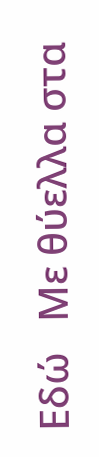Εδώ   Με θύελλα στα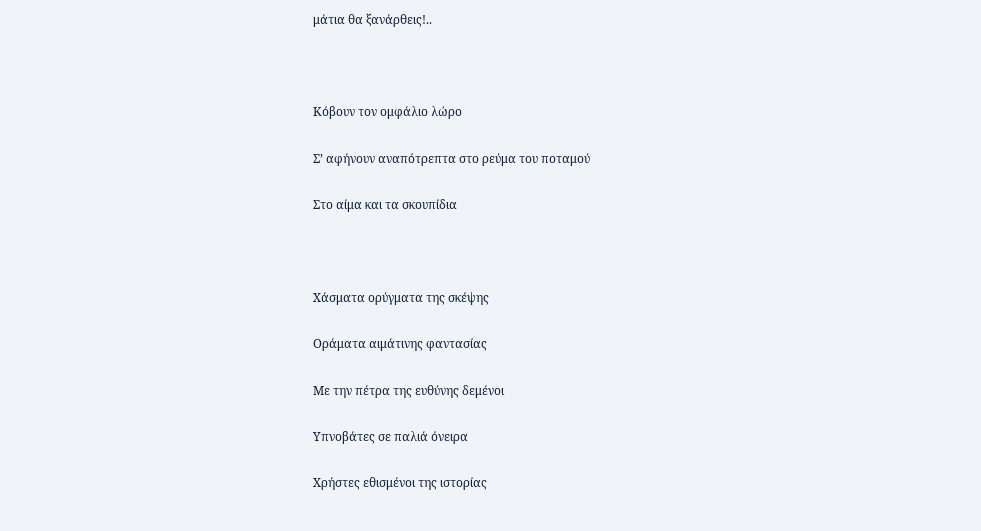μάτια θα ξανάρθεις!..



Κόβουν τον ομφάλιο λώρο

Σ’ αφήνουν αναπότρεπτα στο ρεύμα του ποταμού

Στο αίμα και τα σκουπίδια



Χάσματα ορύγματα της σκέψης

Οράματα αιμάτινης φαντασίας

Με την πέτρα της ευθύνης δεμένοι

Υπνοβάτες σε παλιά όνειρα

Χρήστες εθισμένοι της ιστορίας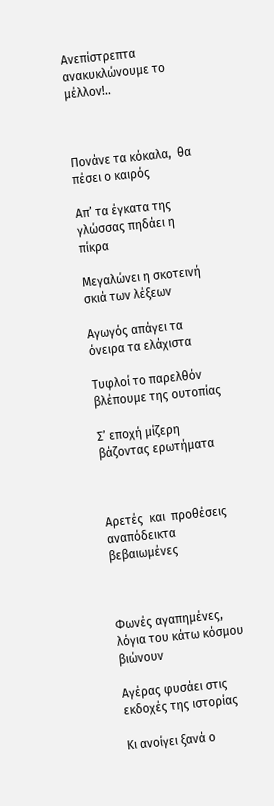Ανεπίστρεπτα ανακυκλώνουμε το μέλλον!..



Πονάνε τα κόκαλα,  θα πέσει ο καιρός

Απ’ τα έγκατα της γλώσσας πηδάει η πίκρα

Μεγαλώνει η σκοτεινή σκιά των λέξεων

Αγωγός απάγει τα όνειρα τα ελάχιστα

Τυφλοί το παρελθόν  βλέπουμε της ουτοπίας

Σ’ εποχή μίζερη βάζοντας ερωτήματα



Αρετές  και  προθέσεις αναπόδεικτα βεβαιωμένες



Φωνές αγαπημένες, λόγια του κάτω κόσμου βιώνουν

Αγέρας φυσάει στις εκδοχές της ιστορίας

Κι ανοίγει ξανά ο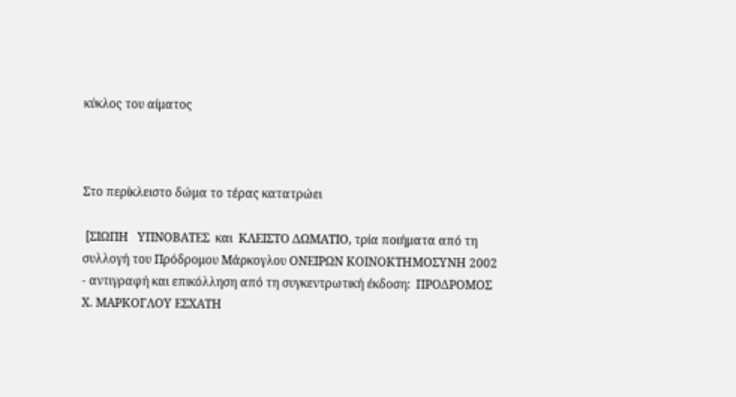κύκλος του αίματος



Στο περίκλειστο δώμα το τέρας κατατρώει

 [ΣΙΩΠΗ   ΥΠΝΟΒΑΤΕΣ  και  ΚΛΕΙΣΤΟ ΔΩΜΑΤΙΟ, τρία ποιήματα από τη συλλογή του Πρόδρομου Μάρκογλου ΟΝΕΙΡΩΝ ΚΟΙΝΟΚΤΗΜΟΣΥΝΗ 2002   - αντιγραφή και επικόλληση από τη συγκεντρωτική έκδοση:  ΠΡΟΔΡΟΜΟΣ Χ. ΜΑΡΚΟΓΛΟΥ ΕΣΧΑΤΗ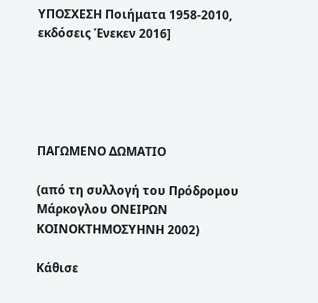ΥΠΟΣΧΕΣΗ Ποιήματα 1958-2010, εκδόσεις Ένεκεν 2016]





ΠΑΓΩΜΕΝΟ ΔΩΜΑΤΙΟ

(από τη συλλογή του Πρόδρομου Μάρκογλου ΟΝΕΙΡΩΝ ΚΟΙΝΟΚΤΗΜΟΣΥΗΝΗ 2002)

Κάθισε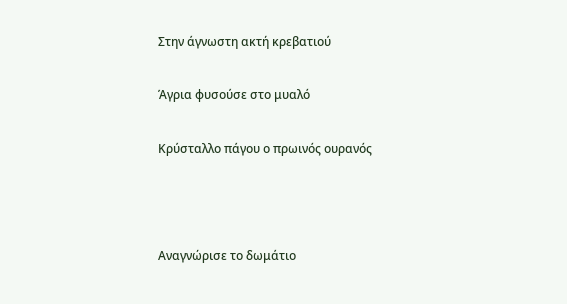Στην άγνωστη ακτή κρεβατιού

Άγρια φυσούσε στο μυαλό

Κρύσταλλο πάγου ο πρωινός ουρανός



Αναγνώρισε το δωμάτιο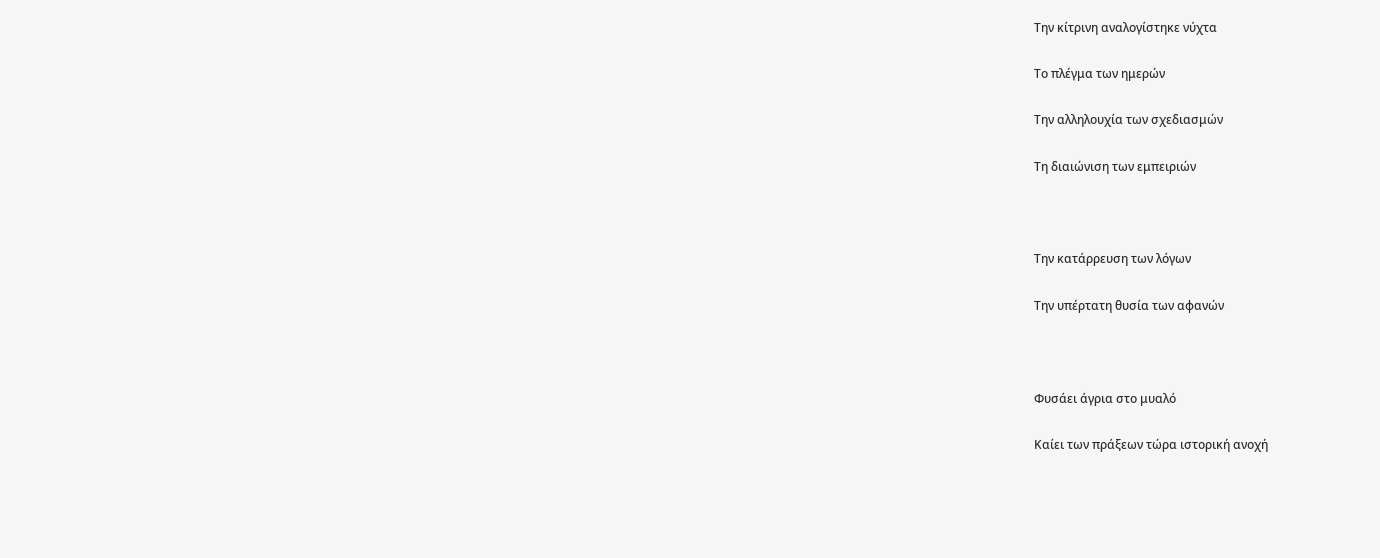Την κίτρινη αναλογίστηκε νύχτα

Το πλέγμα των ημερών

Την αλληλουχία των σχεδιασμών

Τη διαιώνιση των εμπειριών



Την κατάρρευση των λόγων

Την υπέρτατη θυσία των αφανών



Φυσάει άγρια στο μυαλό

Καίει των πράξεων τώρα ιστορική ανοχή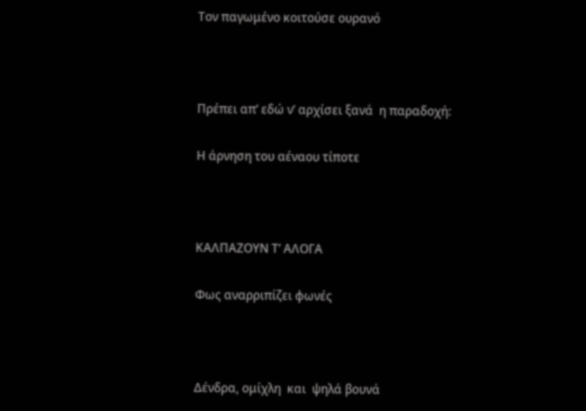Τον παγωμένο κοιτούσε ουρανό



Πρέπει απ’ εδώ ν’ αρχίσει ξανά  η παραδοχή:

Η άρνηση του αέναου τίποτε



ΚΑΛΠΑΖΟΥΝ Τ’ ΑΛΟΓΑ

Φως αναρριπίζει φωνές



Δένδρα, ομίχλη  και  ψηλά βουνά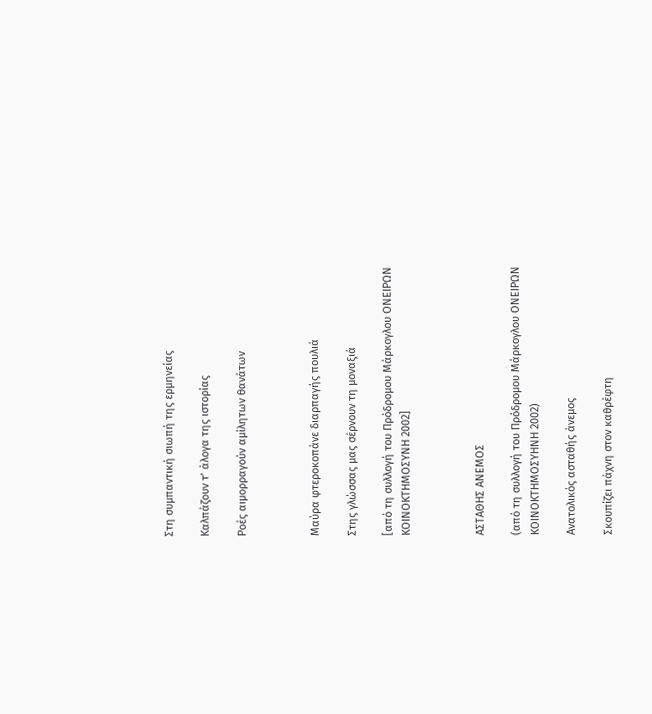Στη συμπαντική σιωπή της ερμηνείας

Καλπάζουν τ’ άλογα της ιστορίας

Ροές αιμορραγούν αμίλητων θανάτων



Μαύρα φτεροκοπάνε διαρπαγής πουλιά

Στης γλώσσας μας σέρνουν τη μοναξιά

[από τη συλλογή του Πρόδρομου Μάρκογλου ΟΝΕΙΡΩΝ ΚΟΙΝΟΚΤΗΜΟΣΥΝΗ 2002]



ΑΣΤΑΘΗΣ ΑΝΕΜΟΣ

(από τη συλλογή του Πρόδρομου Μάρκογλου ΟΝΕΙΡΩΝ ΚΟΙΝΟΚΤΗΜΟΣΥΗΝΗ 2002)

Ανατολικός ασταθής άνεμος

Σκουπίζει πάχνη στον καθρέφτη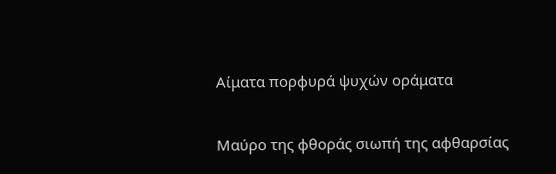Αίματα πορφυρά ψυχών οράματα

Μαύρο της φθοράς σιωπή της αφθαρσίας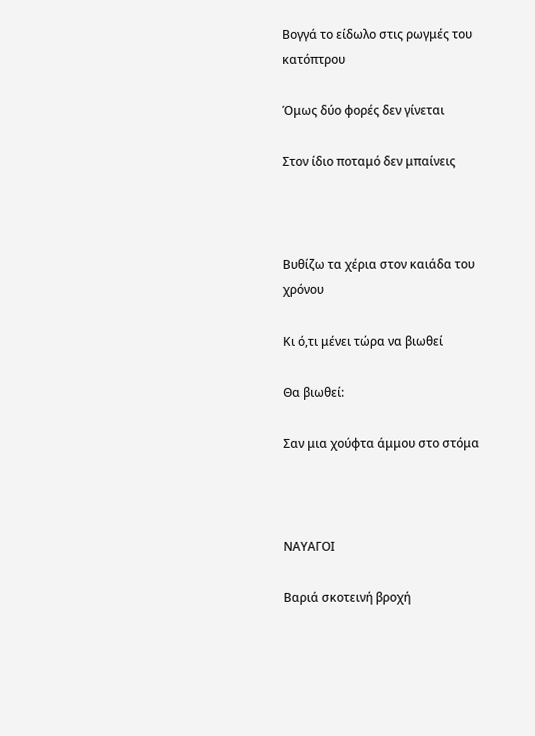Βογγά το είδωλο στις ρωγμές του κατόπτρου

Όμως δύο φορές δεν γίνεται

Στον ίδιο ποταμό δεν μπαίνεις



Βυθίζω τα χέρια στον καιάδα του χρόνου

Κι ό,τι μένει τώρα να βιωθεί

Θα βιωθεί:

Σαν μια χούφτα άμμου στο στόμα



ΝΑΥΑΓΟΙ

Βαριά σκοτεινή βροχή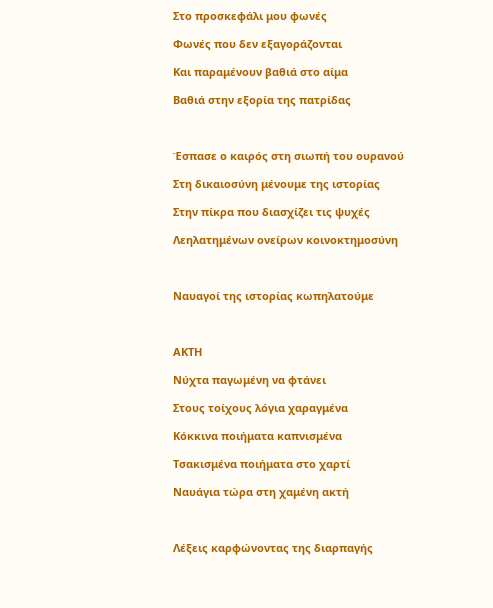Στο προσκεφάλι μου φωνές

Φωνές που δεν εξαγοράζονται

Και παραμένουν βαθιά στο αίμα

Βαθιά στην εξορία της πατρίδας



Έσπασε ο καιρός στη σιωπή του ουρανού

Στη δικαιοσύνη μένουμε της ιστορίας

Στην πίκρα που διασχίζει τις ψυχές

Λεηλατημένων ονείρων κοινοκτημοσύνη



Ναυαγοί της ιστορίας κωπηλατούμε



ΑΚΤΗ

Νύχτα παγωμένη να φτάνει

Στους τοίχους λόγια χαραγμένα

Κόκκινα ποιήματα καπνισμένα

Τσακισμένα ποιήματα στο χαρτί

Ναυάγια τώρα στη χαμένη ακτή



Λέξεις καρφώνοντας της διαρπαγής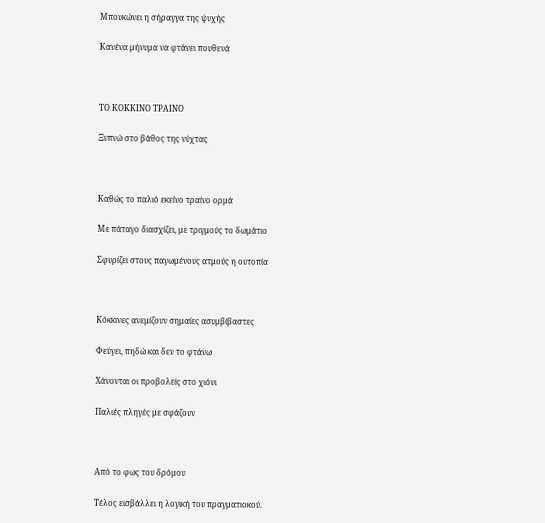Μπουκώνει η σήραγγα της ψυχής

Κανένα μήνυμα να φτάνει πουθενά



ΤΟ ΚΟΚΚΙΝΟ ΤΡΑΙΝΟ

Ξυπνώ στο βάθος της νύχτας



Καθώς το παλιό εκείνο τραίνο ορμά

Με πάταγο διασχίζει, με τριγμούς το δωμάτιο

Σφυρίζει στους παγωμένους ατμούς η ουτοπία



Κόκκινες ανεμίζουν σημαίες ασυμβίβαστες

Φεύγει, πηδώ και δεν το φτάνω

Χάνονται οι προβολείς στο χιόνι

Παλιές πληγές με σφάζουν



Από το φως του δρόμου

Τέλος εισβάλλει η λογική του πραγματιοκού.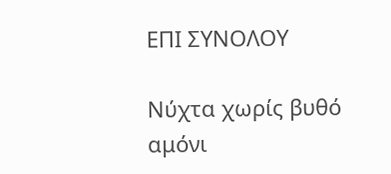ΕΠΙ ΣΥΝΟΛΟΥ

Νύχτα χωρίς βυθό αμόνι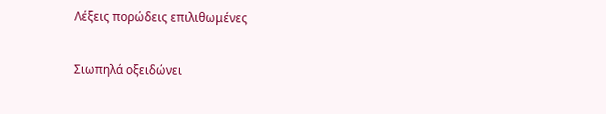Λέξεις πορώδεις επιλιθωμένες

Σιωπηλά οξειδώνει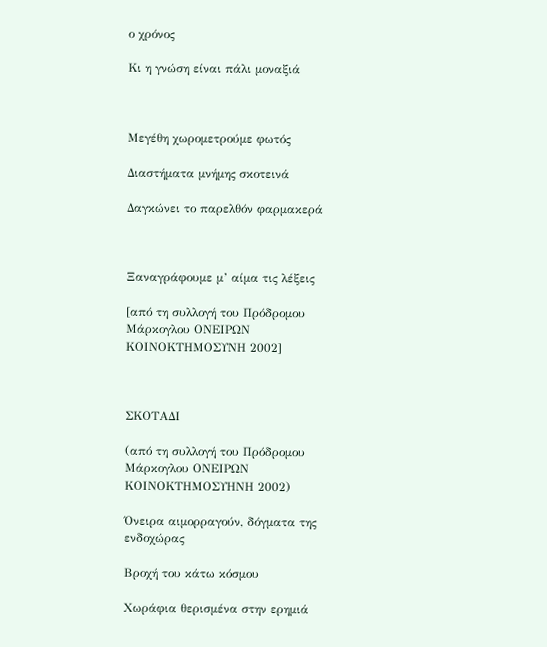ο χρόνος

Κι η γνώση είναι πάλι μοναξιά



Μεγέθη χωρομετρούμε φωτός

Διαστήματα μνήμης σκοτεινά

Δαγκώνει το παρελθόν φαρμακερά



Ξαναγράφουμε μ’ αίμα τις λέξεις

[από τη συλλογή του Πρόδρομου Μάρκογλου ΟΝΕΙΡΩΝ ΚΟΙΝΟΚΤΗΜΟΣΥΝΗ 2002]



ΣΚΟΤΑΔΙ

(από τη συλλογή του Πρόδρομου Μάρκογλου ΟΝΕΙΡΩΝ ΚΟΙΝΟΚΤΗΜΟΣΥΗΝΗ 2002)

Όνειρα αιμορραγούν, δόγματα της ενδοχώρας

Βροχή του κάτω κόσμου

Χωράφια θερισμένα στην ερημιά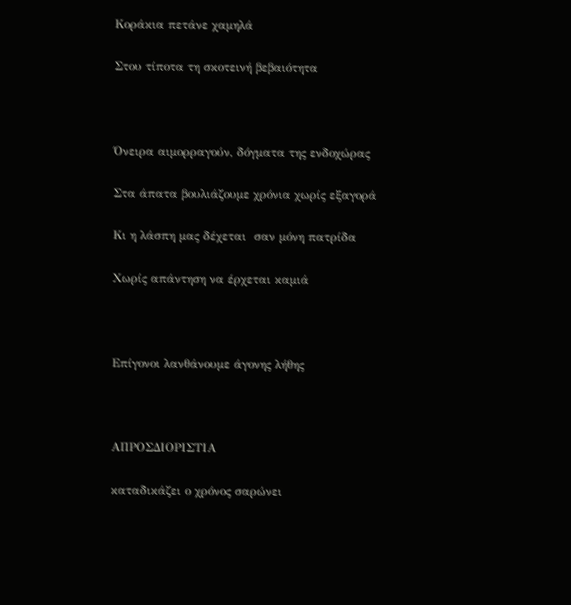Κοράκια πετάνε χαμηλά

Στου τίποτα τη σκοτεινή βεβαιότητα



Όνειρα αιμορραγούν, δόγματα της ενδοχώρας

Στα άπατα βουλιάζουμε χρόνια χωρίς εξαγορά

Κι η λάσπη μας δέχεται  σαν μόνη πατρίδα

Χωρίς απάντηση να έρχεται καμιά



Επίγονοι λανθάνουμε άγονης λήθης



ΑΠΡΟΣΔΙΟΡΙΣΤΙΑ

καταδικάζει ο χρόνος σαρώνει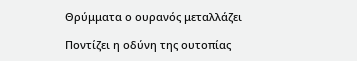Θρύμματα ο ουρανός μεταλλάζει

Ποντίζει η οδύνη της ουτοπίας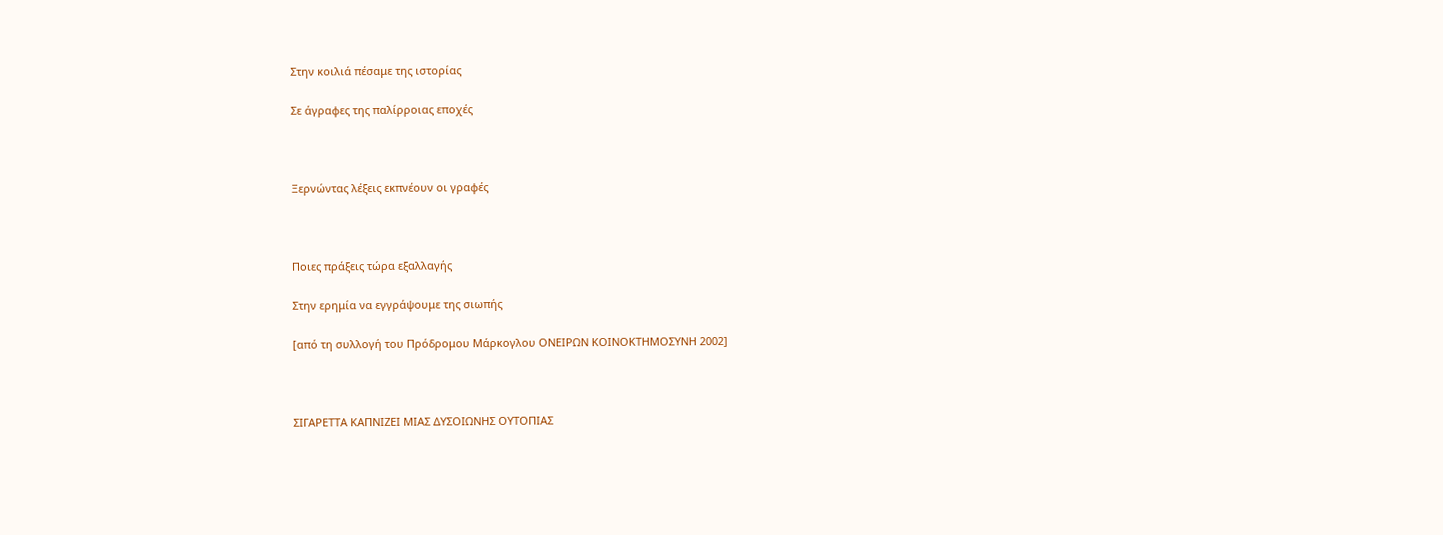Στην κοιλιά πέσαμε της ιστορίας

Σε άγραφες της παλίρροιας εποχές



Ξερνώντας λέξεις εκπνέουν οι γραφές



Ποιες πράξεις τώρα εξαλλαγής

Στην ερημία να εγγράψουμε της σιωπής

[από τη συλλογή του Πρόδρομου Μάρκογλου ΟΝΕΙΡΩΝ ΚΟΙΝΟΚΤΗΜΟΣΥΝΗ 2002]



ΣΙΓΑΡΕΤΤΑ ΚΑΠΝΙΖΕΙ ΜΙΑΣ ΔΥΣΟΙΩΝΗΣ ΟΥΤΟΠΙΑΣ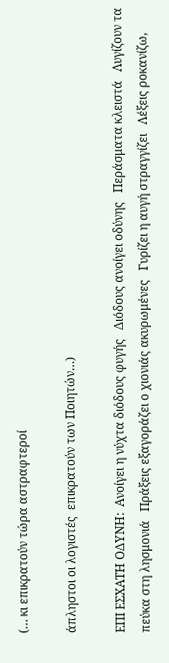(… κι επικρατούν τώρα αστραφτεροί

άπληστοι οι λογιστές  επικρατούν των Ποιητών…)

ΕΠΙ ΕΣΧΑΤΗ ΟΔΥΝΗ:  Ανοίγει η νύχτα διόδους φυγής   Διόδους ανοίγει οδύνης   Περάσματα κλειστά   Λυγίζουν τα πεύκα στη λησμονιά   Πράξεις εξαγοράζει ο χιονιάς ακυρωμένες   Γυρίζει η αυγή στραγγίζει   Λέξεις ροκανίζω,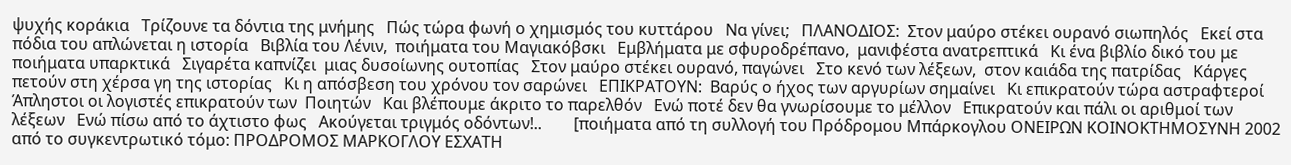ψυχής κοράκια   Τρίζουνε τα δόντια της μνήμης   Πώς τώρα φωνή ο χημισμός του κυττάρου   Να γίνει;   ΠΛΑΝΟΔΙΟΣ:  Στον μαύρο στέκει ουρανό σιωπηλός   Εκεί στα πόδια του απλώνεται η ιστορία   Βιβλία του Λένιν,  ποιήματα του Μαγιακόβσκι   Εμβλήματα με σφυροδρέπανο,  μανιφέστα ανατρεπτικά   Κι ένα βιβλίο δικό του με ποιήματα υπαρκτικά   Σιγαρέτα καπνίζει  μιας δυσοίωνης ουτοπίας   Στον μαύρο στέκει ουρανό, παγώνει   Στο κενό των λέξεων,  στον καιάδα της πατρίδας   Κάργες πετούν στη χέρσα γη της ιστορίας   Κι η απόσβεση του χρόνου τον σαρώνει   ΕΠΙΚΡΑΤΟΥΝ:  Βαρύς ο ήχος των αργυρίων σημαίνει   Κι επικρατούν τώρα αστραφτεροί   Άπληστοι οι λογιστές επικρατούν των  Ποιητών   Και βλέπουμε άκριτο το παρελθόν   Ενώ ποτέ δεν θα γνωρίσουμε το μέλλον   Επικρατούν και πάλι οι αριθμοί των λέξεων   Ενώ πίσω από το άχτιστο φως   Ακούγεται τριγμός οδόντων!..        [ποιήματα από τη συλλογή του Πρόδρομου Μπάρκογλου ΟΝΕΙΡΩΝ ΚΟΙΝΟΚΤΗΜΟΣΥΝΗ 2002 από το συγκεντρωτικό τόμο: ΠΡΟΔΡΟΜΟΣ ΜΑΡΚΟΓΛΟΥ ΕΣΧΑΤΗ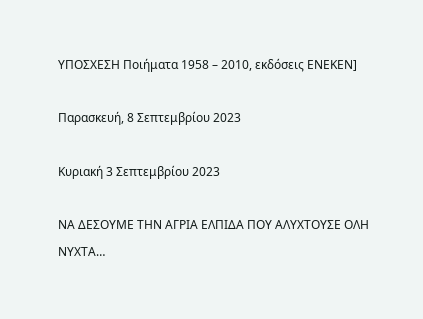ΥΠΟΣΧΕΣΗ Ποιήματα 1958 – 2010, εκδόσεις ΕΝΕΚΕΝ]

Παρασκευή, 8 Σεπτεμβρίου 2023

Κυριακή 3 Σεπτεμβρίου 2023

ΝΑ ΔΕΣΟΥΜΕ ΤΗΝ ΑΓΡΙΑ ΕΛΠΙΔΑ ΠΟΥ ΑΛΥΧΤΟΥΣΕ ΟΛΗ ΝΥΧΤΑ…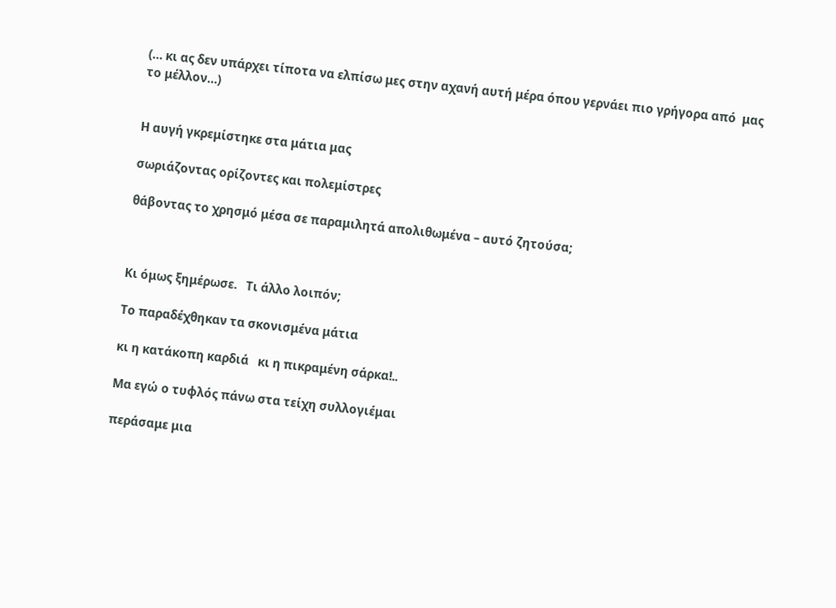(… κι ας δεν υπάρχει τίποτα να ελπίσω μες στην αχανή αυτή μέρα όπου γερνάει πιο γρήγορα από  μας το μέλλον…)


Η αυγή γκρεμίστηκε στα μάτια μας

σωριάζοντας ορίζοντες και πολεμίστρες

θάβοντας το χρησμό μέσα σε παραμιλητά απολιθωμένα – αυτό ζητούσα;



Κι όμως ξημέρωσε.   Τι άλλο λοιπόν;

Το παραδέχθηκαν τα σκονισμένα μάτια

κι η κατάκοπη καρδιά   κι η πικραμένη σάρκα!..

Μα εγώ ο τυφλός πάνω στα τείχη συλλογιέμαι

περάσαμε μια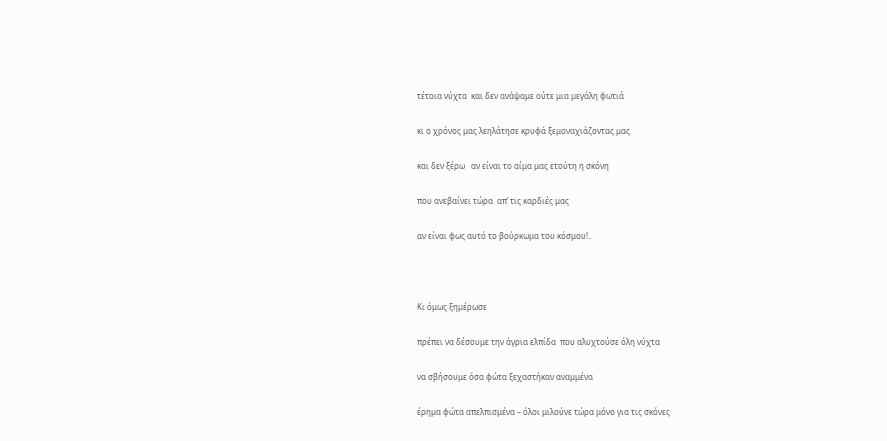τέτοια νύχτα  και δεν ανάψαμε ούτε μια μεγάλη φωτιά

κι ο χρόνος μας λεηλάτησε κρυφά ξεμοναχιάζοντας μας

και δεν ξέρω   αν είναι το αίμα μας ετούτη η σκόνη

που ανεβαίνει τώρα  απ’ τις καρδιές μας

αν είναι φως αυτό το βούρκωμα του κόσμου!..



Κι όμως ξημέρωσε

πρέπει να δέσουμε την άγρια ελπίδα  που αλυχτούσε όλη νύχτα

να σβήσουμε όσα φώτα ξεχαστήκαν αναμμένα

έρημα φώτα απελπισμένα – όλοι μιλούνε τώρα μόνο για τις σκόνες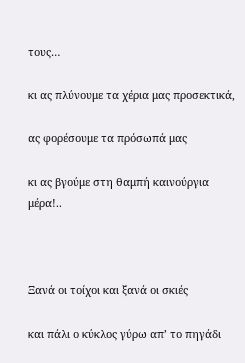τους…

κι ας πλύνουμε τα χέρια μας προσεκτικά,

ας φορέσουμε τα πρόσωπά μας

κι ας βγούμε στη θαμπή καινούργια μέρα!..



Ξανά οι τοίχοι και ξανά οι σκιές

και πάλι ο κύκλος γύρω απ’ το πηγάδι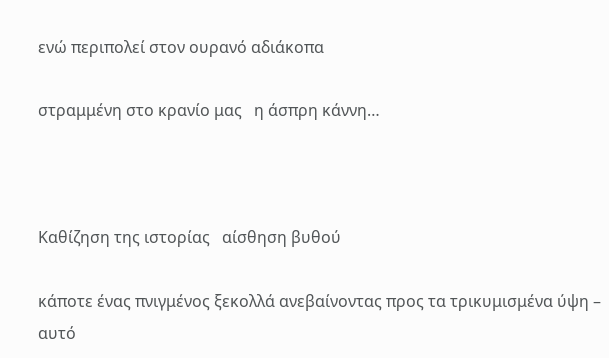ενώ περιπολεί στον ουρανό αδιάκοπα

στραμμένη στο κρανίο μας   η άσπρη κάννη…



Καθίζηση της ιστορίας   αίσθηση βυθού

κάποτε ένας πνιγμένος ξεκολλά ανεβαίνοντας προς τα τρικυμισμένα ύψη – αυτό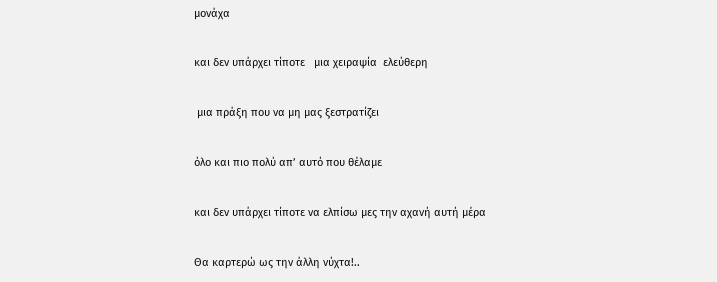μονάχα

και δεν υπάρχει τίποτε   μια χειραψία  ελεύθερη

 μια πράξη που να μη μας ξεστρατίζει

όλο και πιο πολύ απ’ αυτό που θέλαμε

και δεν υπάρχει τίποτε να ελπίσω μες την αχανή αυτή μέρα

Θα καρτερώ ως την άλλη νύχτα!..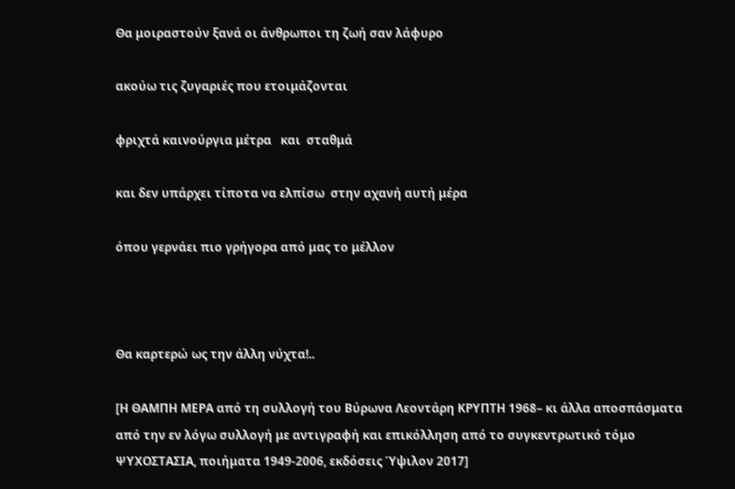Θα μοιραστούν ξανά οι άνθρωποι τη ζωή σαν λάφυρο

ακούω τις ζυγαριές που ετοιμάζονται

φριχτά καινούργια μέτρα   και  σταθμά

και δεν υπάρχει τίποτα να ελπίσω  στην αχανή αυτή μέρα

όπου γερνάει πιο γρήγορα από μας το μέλλον



Θα καρτερώ ως την άλλη νύχτα!..

[Η ΘΑΜΠΗ ΜΕΡΑ από τη συλλογή του Βύρωνα Λεοντάρη ΚΡΥΠΤΗ 1968– κι άλλα αποσπάσματα από την εν λόγω συλλογή με αντιγραφή και επικόλληση από το συγκεντρωτικό τόμο ΨΥΧΟΣΤΑΣΙΑ, ποιήματα 1949-2006, εκδόσεις Ύψιλον 2017]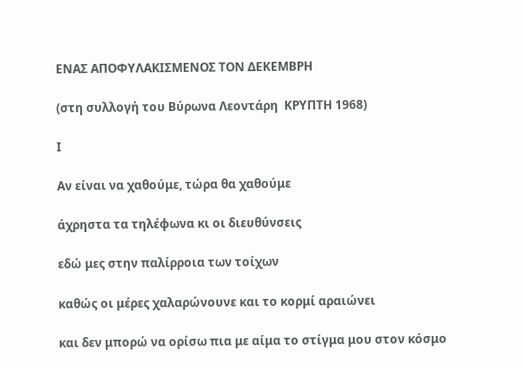ΕΝΑΣ ΑΠΟΦΥΛΑΚΙΣΜΕΝΟΣ ΤΟΝ ΔΕΚΕΜΒΡΗ

(στη συλλογή του Βύρωνα Λεοντάρη  ΚΡΥΠΤΗ 1968)

Ι

Αν είναι να χαθούμε, τώρα θα χαθούμε

άχρηστα τα τηλέφωνα κι οι διευθύνσεις

εδώ μες στην παλίρροια των τοίχων

καθώς οι μέρες χαλαρώνουνε και το κορμί αραιώνει

και δεν μπορώ να ορίσω πια με αίμα το στίγμα μου στον κόσμο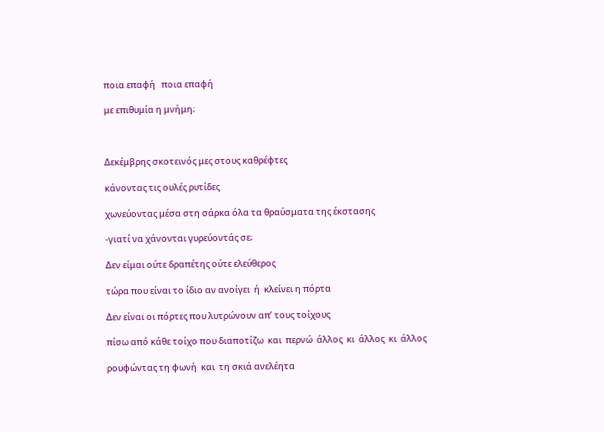ποια επαφή   ποια επαφή

με επιθυμία η μνήμη;



Δεκέμβρης σκοτεινός μες στους καθρέφτες

κάνοντας τις ουλές ρυτίδες

χωνεύοντας μέσα στη σάρκα όλα τα θραύσματα της έκστασης

-γιατί να χάνονται γυρεύοντάς σε;

Δεν είμαι ούτε δραπέτης ούτε ελεύθερος

τώρα που είναι το ίδιο αν ανοίγει  ή  κλείνει η πόρτα

Δεν είναι οι πόρτες που λυτρώνουν απ’ τους τοίχους

πίσω από κάθε τοίχο που διαποτίζω  και  περνώ  άλλος  κι  άλλος  κι  άλλος

ρουφώντας τη φωνή  και  τη σκιά ανελέητα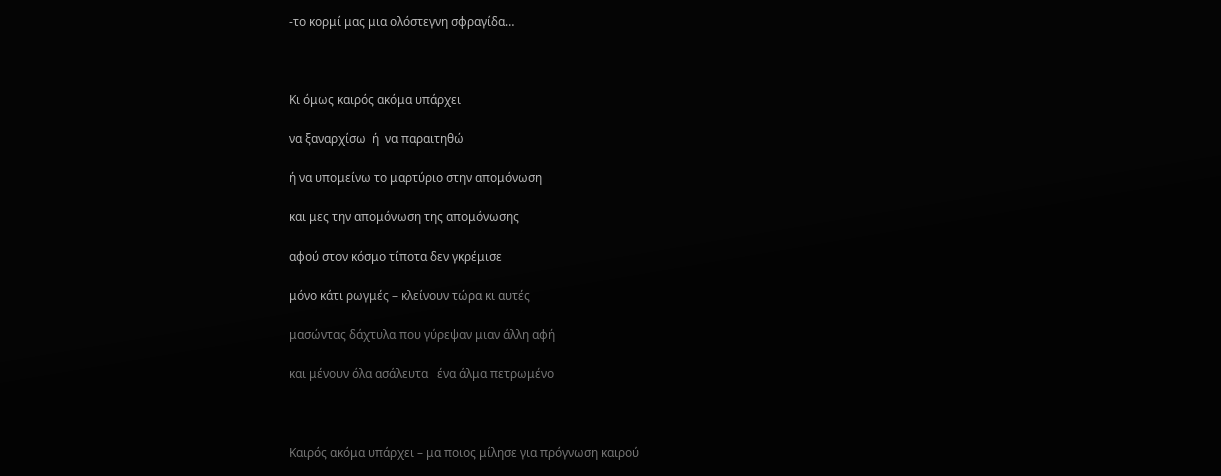-το κορμί μας μια ολόστεγνη σφραγίδα…



Κι όμως καιρός ακόμα υπάρχει

να ξαναρχίσω  ή  να παραιτηθώ

ή να υπομείνω το μαρτύριο στην απομόνωση

και μες την απομόνωση της απομόνωσης

αφού στον κόσμο τίποτα δεν γκρέμισε

μόνο κάτι ρωγμές – κλείνουν τώρα κι αυτές

μασώντας δάχτυλα που γύρεψαν μιαν άλλη αφή

και μένουν όλα ασάλευτα   ένα άλμα πετρωμένο



Καιρός ακόμα υπάρχει – μα ποιος μίλησε για πρόγνωση καιρού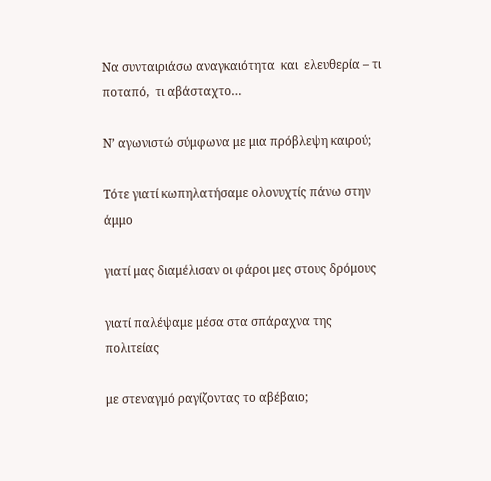Να συνταιριάσω αναγκαιότητα  και  ελευθερία – τι ποταπό,  τι αβάσταχτο…

Ν’ αγωνιστώ σύμφωνα με μια πρόβλεψη καιρού;

Τότε γιατί κωπηλατήσαμε ολονυχτίς πάνω στην άμμο

γιατί μας διαμέλισαν οι φάροι μες στους δρόμους

γιατί παλέψαμε μέσα στα σπάραχνα της πολιτείας

με στεναγμό ραγίζοντας το αβέβαιο;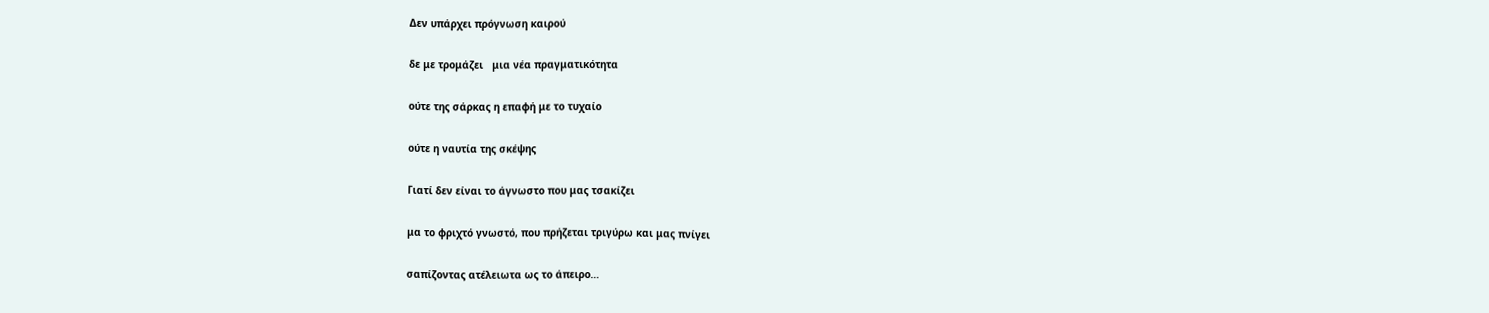Δεν υπάρχει πρόγνωση καιρού

δε με τρομάζει   μια νέα πραγματικότητα

ούτε της σάρκας η επαφή με το τυχαίο

ούτε η ναυτία της σκέψης

Γιατί δεν είναι το άγνωστο που μας τσακίζει

μα το φριχτό γνωστό, που πρήζεται τριγύρω και μας πνίγει

σαπίζοντας ατέλειωτα ως το άπειρο…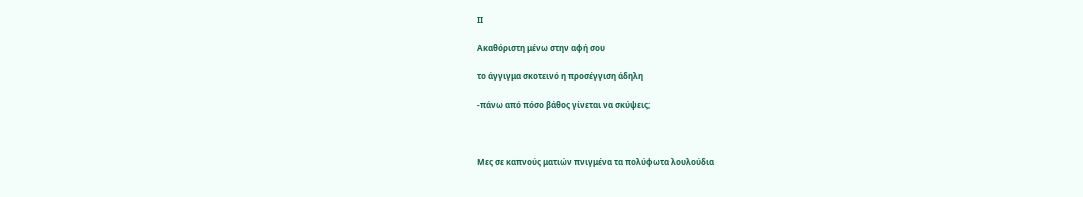ΙΙ

Ακαθόριστη μένω στην αφή σου

το άγγιγμα σκοτεινό η προσέγγιση άδηλη

-πάνω από πόσο βάθος γίνεται να σκύψεις;



Μες σε καπνούς ματιών πνιγμένα τα πολύφωτα λουλούδια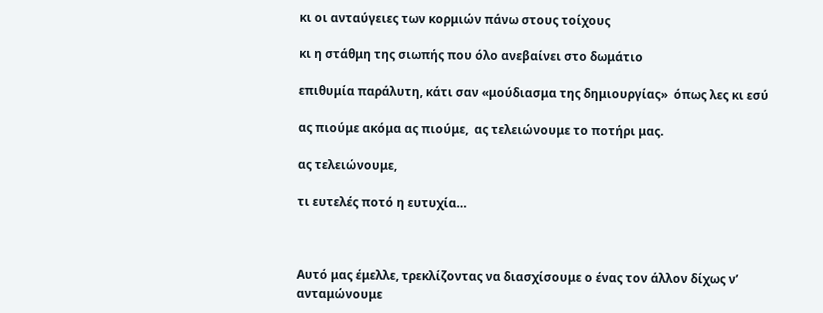κι οι ανταύγειες των κορμιών πάνω στους τοίχους

κι η στάθμη της σιωπής που όλο ανεβαίνει στο δωμάτιο

επιθυμία παράλυτη, κάτι σαν «μούδιασμα της δημιουργίας»  όπως λες κι εσύ

ας πιούμε ακόμα ας πιούμε,  ας τελειώνουμε το ποτήρι μας.

ας τελειώνουμε,

τι ευτελές ποτό η ευτυχία…



Αυτό μας έμελλε, τρεκλίζοντας να διασχίσουμε ο ένας τον άλλον δίχως ν’ ανταμώνουμε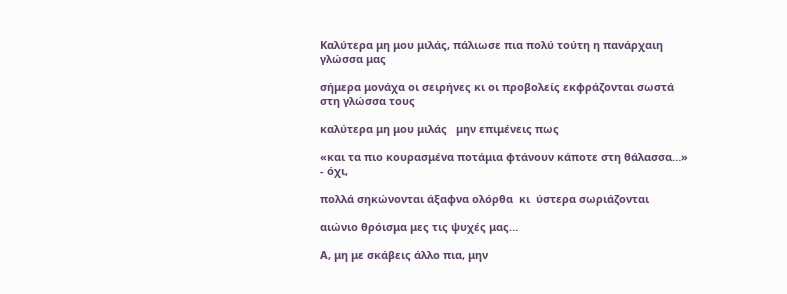Καλύτερα μη μου μιλάς, πάλιωσε πια πολύ τούτη η πανάρχαιη γλώσσα μας

σήμερα μονάχα οι σειρήνες κι οι προβολείς εκφράζονται σωστά στη γλώσσα τους

καλύτερα μη μου μιλάς   μην επιμένεις πως

«και τα πιο κουρασμένα ποτάμια φτάνουν κάποτε στη θάλασσα…» - όχι,

πολλά σηκώνονται άξαφνα ολόρθα  κι  ύστερα σωριάζονται

αιώνιο θρόισμα μες τις ψυχές μας…

Α, μη με σκάβεις άλλο πια, μην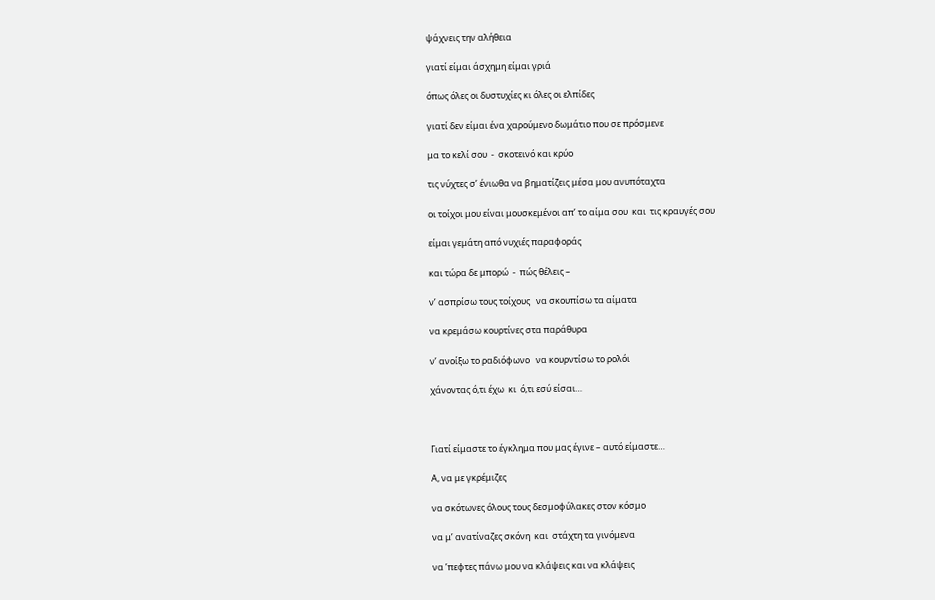ψάχνεις την αλήθεια

γιατί είμαι άσχημη είμαι γριά

όπως όλες οι δυστυχίες κι όλες οι ελπίδες

γιατί δεν είμαι ένα χαρούμενο δωμάτιο που σε πρόσμενε

μα το κελί σου  -  σκοτεινό και κρύο

τις νύχτες σ’ ένιωθα να βηματίζεις μέσα μου ανυπόταχτα

οι τοίχοι μου είναι μουσκεμένοι απ’ το αίμα σου  και  τις κραυγές σου

είμαι γεμάτη από νυχιές παραφοράς

και τώρα δε μπορώ  -  πώς θέλεις –

ν’ ασπρίσω τους τοίχους   να σκουπίσω τα αίματα

να κρεμάσω κουρτίνες στα παράθυρα

ν’ ανοίξω το ραδιόφωνο   να κουρντίσω το ρολόι

χάνοντας ό,τι έχω  κι  ό,τι εσύ είσαι…



Γιατί είμαστε το έγκλημα που μας έγινε – αυτό είμαστε…

Α, να με γκρέμιζες

να σκότωνες όλους τους δεσμοφύλακες στον κόσμο

να μ’ ανατίναζες σκόνη  και  στάχτη τα γινόμενα

να ’πεφτες πάνω μου να κλάψεις και να κλάψεις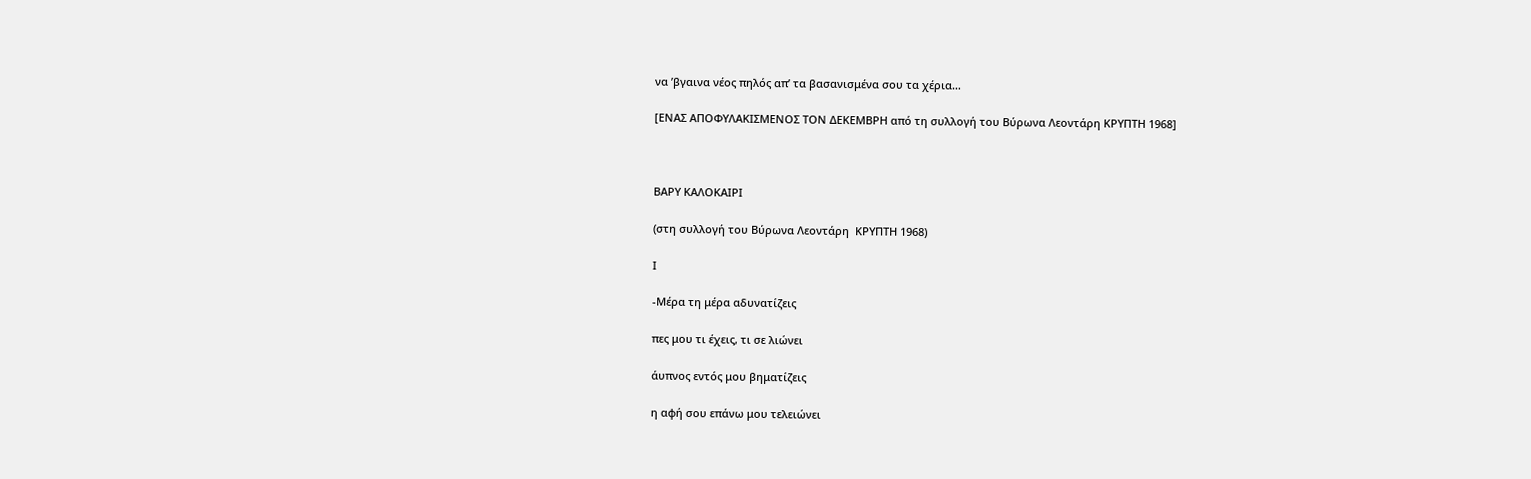να ’βγαινα νέος πηλός απ’ τα βασανισμένα σου τα χέρια…

[ΕΝΑΣ ΑΠΟΦΥΛΑΚΙΣΜΕΝΟΣ ΤΟΝ ΔΕΚΕΜΒΡΗ από τη συλλογή του Βύρωνα Λεοντάρη ΚΡΥΠΤΗ 1968]



ΒΑΡΥ ΚΑΛΟΚΑΙΡΙ

(στη συλλογή του Βύρωνα Λεοντάρη  ΚΡΥΠΤΗ 1968)

Ι

-Μέρα τη μέρα αδυνατίζεις

πες μου τι έχεις, τι σε λιώνει

άυπνος εντός μου βηματίζεις

η αφή σου επάνω μου τελειώνει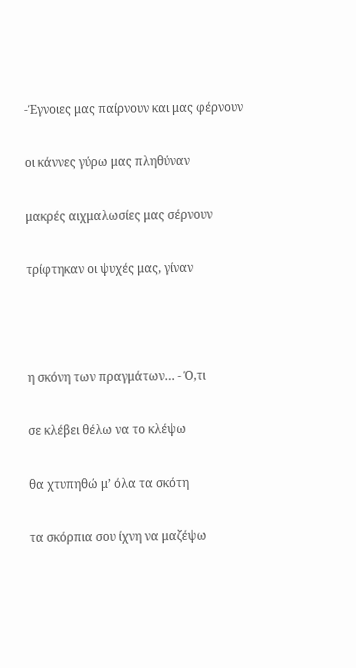-Έγνοιες μας παίρνουν και μας φέρνουν

οι κάννες γύρω μας πληθύναν

μακρές αιχμαλωσίες μας σέρνουν

τρίφτηκαν οι ψυχές μας, γίναν



η σκόνη των πραγμάτων… - Ό,τι

σε κλέβει θέλω να το κλέψω

θα χτυπηθώ μ’ όλα τα σκότη

τα σκόρπια σου ίχνη να μαζέψω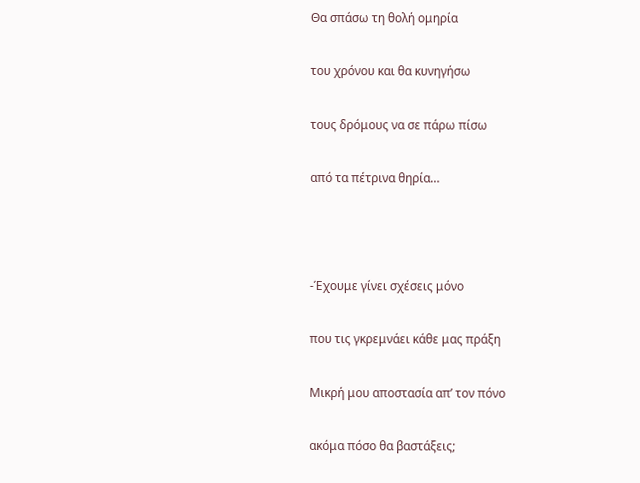Θα σπάσω τη θολή ομηρία

του χρόνου και θα κυνηγήσω

τους δρόμους να σε πάρω πίσω

από τα πέτρινα θηρία…



-Έχουμε γίνει σχέσεις μόνο

που τις γκρεμνάει κάθε μας πράξη

Μικρή μου αποστασία απ’ τον πόνο

ακόμα πόσο θα βαστάξεις;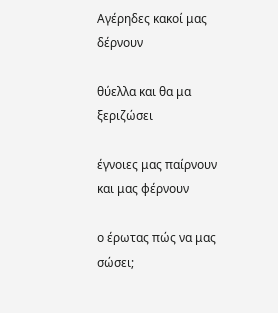Αγέρηδες κακοί μας δέρνουν

θύελλα και θα μα ξεριζώσει

έγνοιες μας παίρνουν και μας φέρνουν

ο έρωτας πώς να μας σώσει;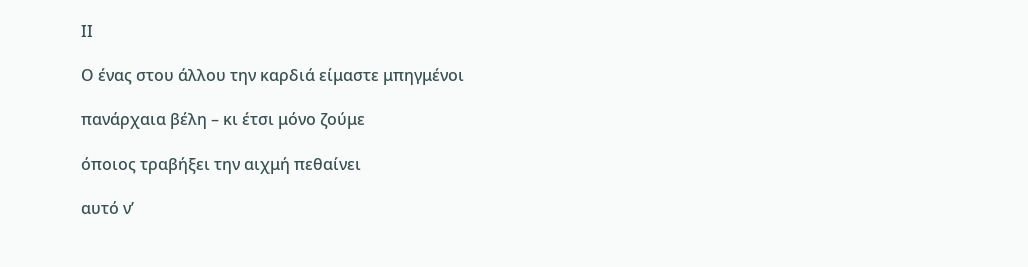ΙΙ

Ο ένας στου άλλου την καρδιά είμαστε μπηγμένοι

πανάρχαια βέλη – κι έτσι μόνο ζούμε

όποιος τραβήξει την αιχμή πεθαίνει

αυτό ν’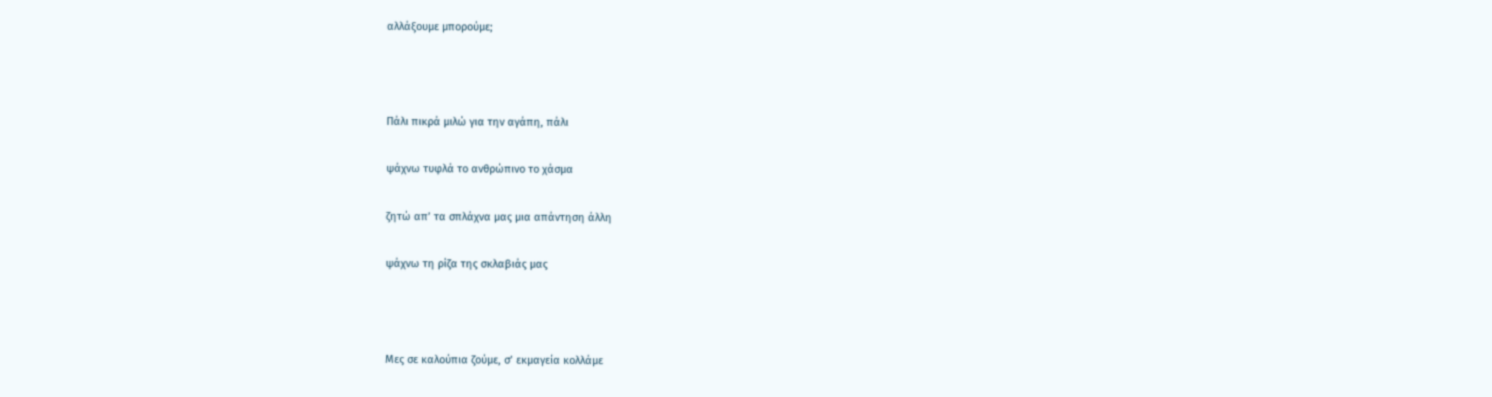αλλάξουμε μπορούμε;



Πάλι πικρά μιλώ για την αγάπη, πάλι

ψάχνω τυφλά το ανθρώπινο το χάσμα

ζητώ απ’ τα σπλάχνα μας μια απάντηση άλλη

ψάχνω τη ρίζα της σκλαβιάς μας



Μες σε καλούπια ζούμε, σ’ εκμαγεία κολλάμε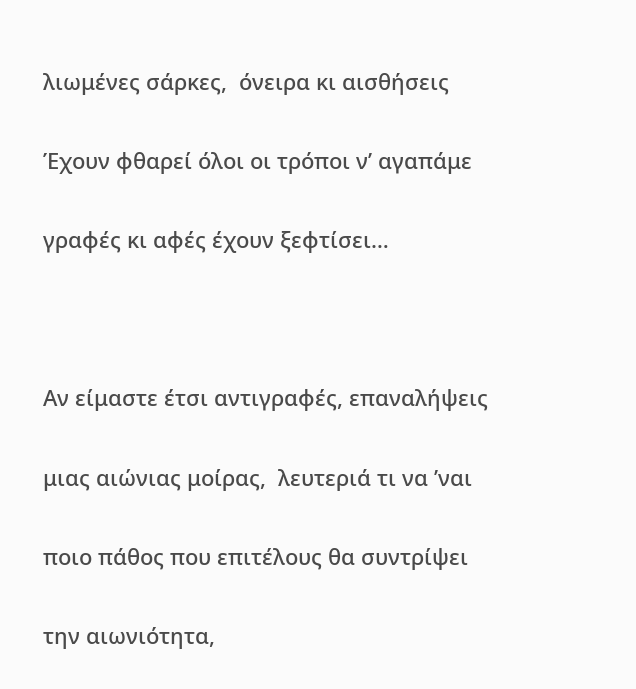λιωμένες σάρκες,  όνειρα κι αισθήσεις

Έχουν φθαρεί όλοι οι τρόποι ν’ αγαπάμε

γραφές κι αφές έχουν ξεφτίσει…



Αν είμαστε έτσι αντιγραφές, επαναλήψεις

μιας αιώνιας μοίρας,  λευτεριά τι να ’ναι

ποιο πάθος που επιτέλους θα συντρίψει

την αιωνιότητα,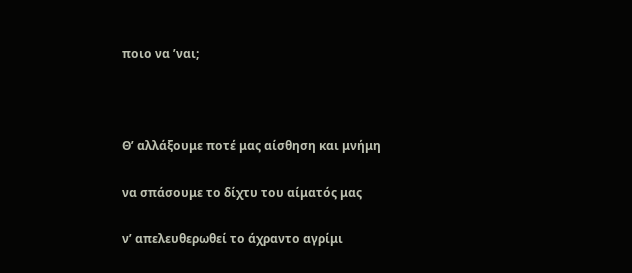ποιο να ’ναι;



Θ’ αλλάξουμε ποτέ μας αίσθηση και μνήμη

να σπάσουμε το δίχτυ του αίματός μας

ν’ απελευθερωθεί το άχραντο αγρίμι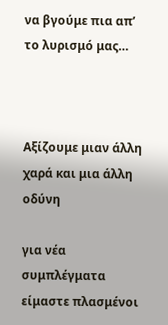να βγούμε πια απ’ το λυρισμό μας…



Αξίζουμε μιαν άλλη χαρά και μια άλλη οδύνη

για νέα συμπλέγματα είμαστε πλασμένοι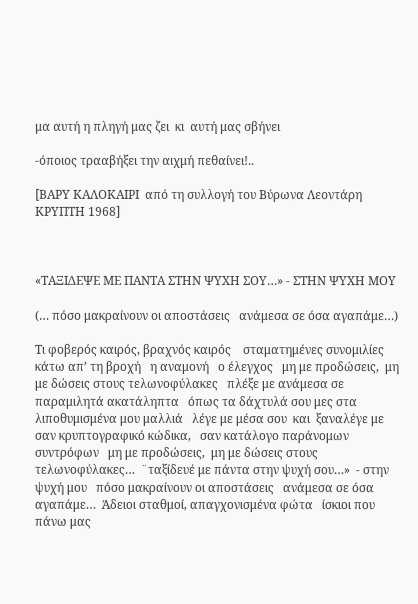μα αυτή η πληγή μας ζει  κι  αυτή μας σβήνει

-όποιος τρααβήξει την αιχμή πεθαίνει!..

[ΒΑΡΥ ΚΑΛΟΚΑΙΡΙ  από τη συλλογή του Βύρωνα Λεοντάρη ΚΡΥΠΤΗ 1968]



«ΤΑΞΙΔΕΨΕ ΜΕ ΠΑΝΤΑ ΣΤΗΝ ΨΥΧΗ ΣΟΥ…» - ΣΤΗΝ ΨΥΧΗ ΜΟΥ

(… πόσο μακραίνουν οι αποστάσεις   ανάμεσα σε όσα αγαπάμε…)

Τι φοβερός καιρός, βραχνός καιρός    σταματημένες συνομιλίες κάτω απ’ τη βροχή   η αναμονή   ο έλεγχος   μη με προδώσεις,  μη με δώσεις στους τελωνοφύλακες   πλέξε με ανάμεσα σε παραμιλητά ακατάληπτα   όπως τα δάχτυλά σου μες στα λιποθυμισμένα μου μαλλιά   λέγε με μέσα σου  και  ξαναλέγε με σαν κρυπτογραφικό κώδικα,   σαν κατάλογο παράνομων συντρόφων   μη με προδώσεις,  μη με δώσεις στους τελωνοφύλακες…  ¨ταξίδευέ με πάντα στην ψυχή σου…»  - στην ψυχή μου   πόσο μακραίνουν οι αποστάσεις   ανάμεσα σε όσα αγαπάμε…  Άδειοι σταθμοί, απαγχονισμένα φώτα   ίσκιοι που πάνω μας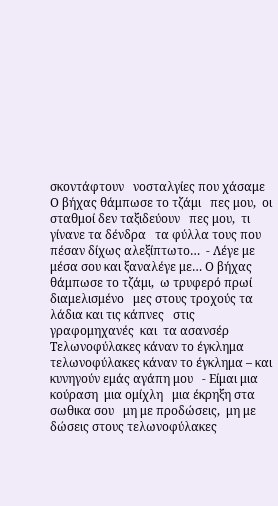σκοντάφτουν   νοσταλγίες που χάσαμε   Ο βήχας θάμπωσε το τζάμι   πες μου,  οι σταθμοί δεν ταξιδεύουν   πες μου,  τι γίνανε τα δένδρα   τα φύλλα τους που πέσαν δίχως αλεξίπτωτο…  - Λέγε με μέσα σου και ξαναλέγε με… Ο βήχας θάμπωσε το τζάμι,  ω τρυφερό πρωί διαμελισμένο   μες στους τροχούς τα λάδια και τις κάπνες   στις γραφομηχανές  και  τα ασανσέρ   Τελωνοφύλακες κάναν το έγκλημα   τελωνοφύλακες κάναν το έγκλημα – και κυνηγούν εμάς αγάπη μου   - Είμαι μια κούραση  μια ομίχλη   μια έκρηξη στα σωθικα σου   μη με προδώσεις,  μη με δώσεις στους τελωνοφύλακες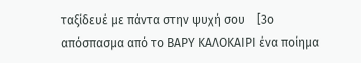ταξίδευέ με πάντα στην ψυχή σου    [3ο απόσπασμα από το ΒΑΡΥ ΚΑΛΟΚΑΙΡΙ ένα ποίημα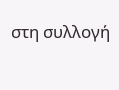στη συλλογή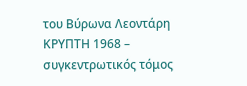του Βύρωνα Λεοντάρη ΚΡΥΠΤΗ 1968 – συγκεντρωτικός τόμος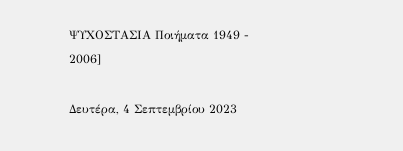ΨΥΧΟΣΤΑΣΙΑ Ποιήματα 1949 - 2006]

Δευτέρα, 4 Σεπτεμβρίου 2023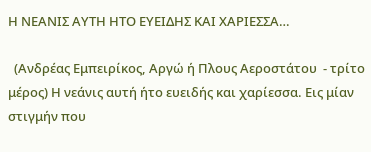Η ΝΕΑΝΙΣ ΑΥΤΗ ΗΤΟ ΕΥΕΙΔΗΣ ΚΑΙ ΧΑΡΙΕΣΣΑ…

  (Ανδρέας Εμπειρίκος, Αργώ ή Πλους Αεροστάτου  - τρίτο μέρος) Η νεάνις αυτή ήτο ευειδής και χαρίεσσα. Εις μίαν στιγμήν που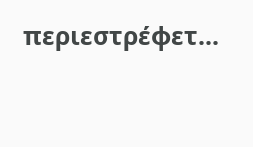περιεστρέφετ...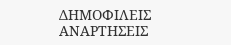ΔΗΜΟΦΙΛΕΙΣ ΑΝΑΡΤΗΣΕΙΣ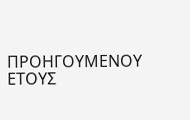ΠΡΟΗΓΟΥΜΕΝΟΥ ΕΤΟΥΣ